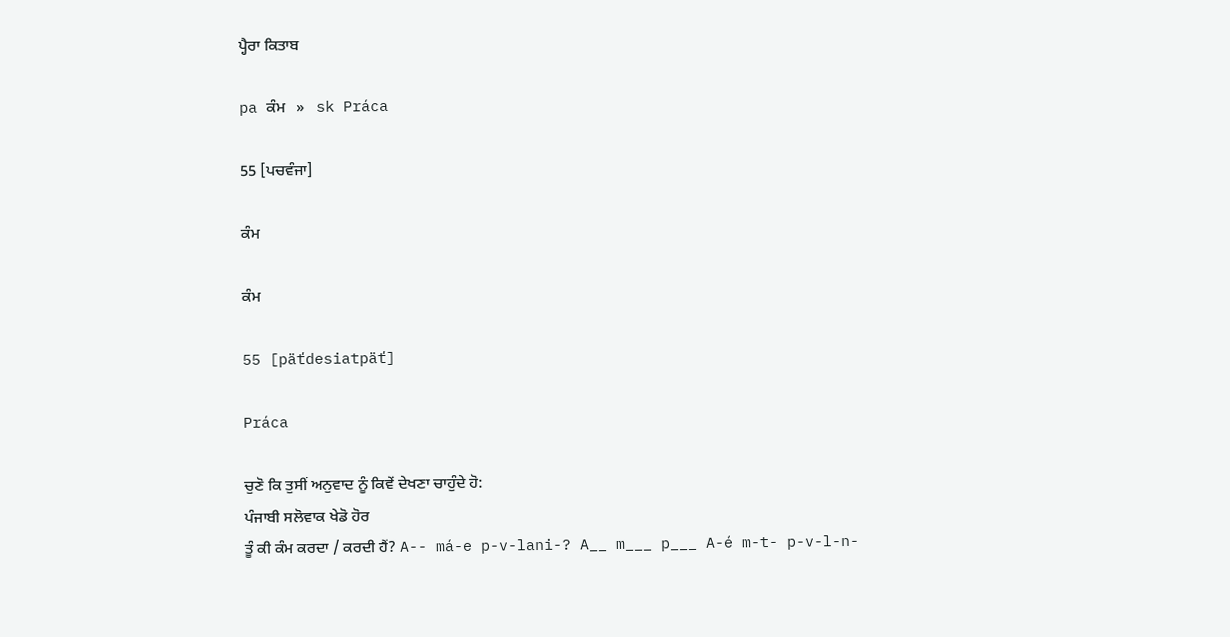ਪ੍ਹੈਰਾ ਕਿਤਾਬ

pa ਕੰਮ   »   sk Práca

55 [ਪਚਵੰਜਾ]

ਕੰਮ

ਕੰਮ

55 [päťdesiatpäť]

Práca

ਚੁਣੋ ਕਿ ਤੁਸੀਂ ਅਨੁਵਾਦ ਨੂੰ ਕਿਵੇਂ ਦੇਖਣਾ ਚਾਹੁੰਦੇ ਹੋ:
ਪੰਜਾਬੀ ਸਲੋਵਾਕ ਖੇਡੋ ਹੋਰ
ਤੂੰ ਕੀ ਕੰਮ ਕਰਦਾ / ਕਰਦੀ ਹੈਂ? A-- má-e p-v-lani-? A__ m___ p___ A-é m-t- p-v-l-n-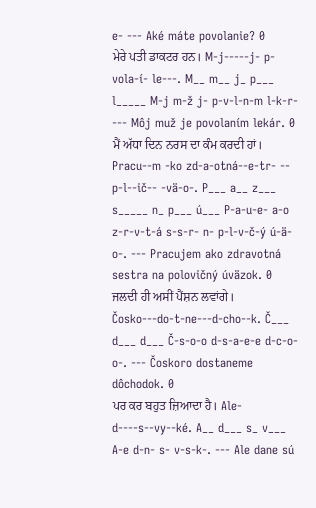e- --- Aké máte povolanie? 0
ਮੇਰੇ ਪਤੀ ਡਾਕਟਰ ਹਨ। M-j-----j- p-vola-í- le---. M__ m__ j_ p___ l_____ M-j m-ž j- p-v-l-n-m l-k-r- --- Môj muž je povolaním lekár. 0
ਮੈਂ ਅੱਧਾ ਦਿਨ ਨਰਸ ਦਾ ਕੰਮ ਕਰਦੀ ਹਾਂ। Pracu--m -ko zd-a-otná--e-tr- -- p-l--ič-- -vä-o-. P___ a__ z___ s_____ n_ p___ ú___ P-a-u-e- a-o z-r-v-t-á s-s-r- n- p-l-v-č-ý ú-ä-o-. --- Pracujem ako zdravotná sestra na polovičný úväzok. 0
ਜਲਦੀ ਹੀ ਅਸੀਂ ਪੈਂਸ਼ਨ ਲਵਾਂਗੇ। Čosko---do-t-ne---d-cho--k. Č___ d___ d___ Č-s-o-o d-s-a-e-e d-c-o-o-. --- Čoskoro dostaneme dôchodok. 0
ਪਰ ਕਰ ਬਹੁਤ ਜ਼ਿਆਦਾ ਹੈ। Ale-d----s--vy--ké. A__ d___ s_ v___ A-e d-n- s- v-s-k-. --- Ale dane sú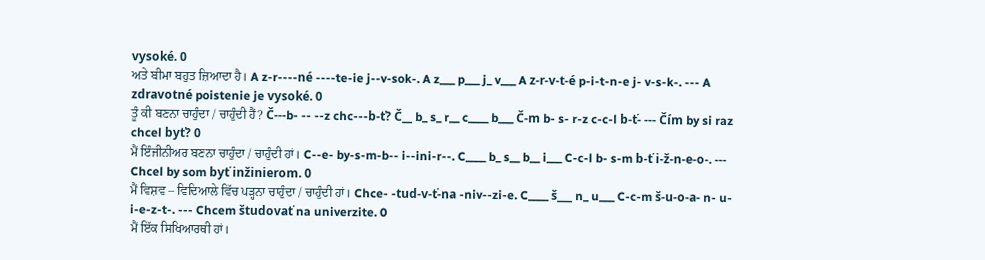vysoké. 0
ਅਤੇ ਬੀਮਾ ਬਹੁਤ ਜ਼ਿਆਦਾ ਹੈ। A z-r----né ----te-ie j--v-sok-. A z___ p___ j_ v___ A z-r-v-t-é p-i-t-n-e j- v-s-k-. --- A zdravotné poistenie je vysoké. 0
ਤੂੰ ਕੀ ਬਣਨਾ ਚਾਹੁੰਦਾ / ਚਾਹੁੰਦੀ ਹੈਂ? Č---b- -- --z chc---b-ť? Č__ b_ s_ r__ c____ b___ Č-m b- s- r-z c-c-l b-ť- --- Čím by si raz chcel byť? 0
ਮੈਂ ਇੰਜੀਨੀਅਰ ਬਣਨਾ ਚਾਹੁੰਦਾ / ਚਾਹੁੰਦੀ ਹਾਂ। C--e- by-s-m-b-- i--ini-r--. C____ b_ s__ b__ i___ C-c-l b- s-m b-ť i-ž-n-e-o-. --- Chcel by som byť inžinierom. 0
ਮੈਂ ਵਿਸ਼ਵ – ਵਿਦਿਆਲੇ ਵਿੱਚ ਪੜ੍ਹਨਾ ਚਾਹੁੰਦਾ / ਚਾਹੁੰਦੀ ਹਾਂ। Chce- -tud-v-ť-na -niv--zi-e. C____ š___ n_ u___ C-c-m š-u-o-a- n- u-i-e-z-t-. --- Chcem študovať na univerzite. 0
ਮੈਂ ਇੱਕ ਸਿਖਿਆਰਥੀ ਹਾਂ।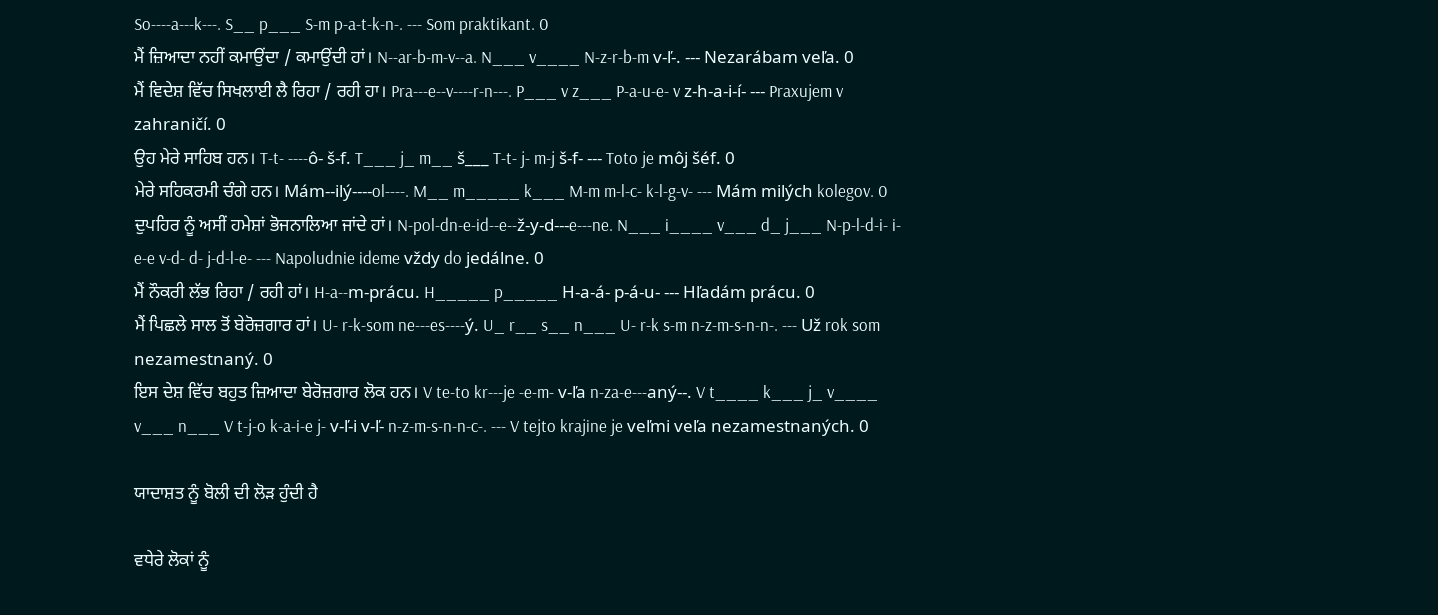So----a---k---. S__ p___ S-m p-a-t-k-n-. --- Som praktikant. 0
ਮੈਂ ਜ਼ਿਆਦਾ ਨਹੀਂ ਕਮਾਉਂਦਾ / ਕਮਾਉਂਦੀ ਹਾਂ। N--ar-b-m-v--a. N___ v____ N-z-r-b-m v-ľ-. --- Nezarábam veľa. 0
ਮੈਂ ਵਿਦੇਸ਼ ਵਿੱਚ ਸਿਖਲਾਈ ਲੈ ਰਿਹਾ / ਰਹੀ ਹਾ। Pra---e--v----r-n---. P___ v z___ P-a-u-e- v z-h-a-i-í- --- Praxujem v zahraničí. 0
ਉਹ ਮੇਰੇ ਸਾਹਿਬ ਹਨ। T-t- ----ô- š-f. T___ j_ m__ š___ T-t- j- m-j š-f- --- Toto je môj šéf. 0
ਮੇਰੇ ਸਹਿਕਰਮੀ ਚੰਗੇ ਹਨ। Mám--ilý----ol----. M__ m_____ k___ M-m m-l-c- k-l-g-v- --- Mám milých kolegov. 0
ਦੁਪਹਿਰ ਨੂੰ ਅਸੀਂ ਹਮੇਸ਼ਾਂ ਭੋਜਨਾਲਿਆ ਜਾਂਦੇ ਹਾਂ। N-pol-dn-e-id--e--ž-y-d---e---ne. N___ i____ v___ d_ j___ N-p-l-d-i- i-e-e v-d- d- j-d-l-e- --- Napoludnie ideme vždy do jedálne. 0
ਮੈਂ ਨੌਕਰੀ ਲੱਭ ਰਿਹਾ / ਰਹੀ ਹਾਂ। H-a--m-prácu. H_____ p_____ H-a-á- p-á-u- --- Hľadám prácu. 0
ਮੈਂ ਪਿਛਲੇ ਸਾਲ ਤੋਂ ਬੇਰੋਜ਼ਗਾਰ ਹਾਂ। U- r-k-som ne---es----ý. U_ r__ s__ n___ U- r-k s-m n-z-m-s-n-n-. --- Už rok som nezamestnaný. 0
ਇਸ ਦੇਸ਼ ਵਿੱਚ ਬਹੁਤ ਜ਼ਿਆਦਾ ਬੇਰੋਜ਼ਗਾਰ ਲੋਕ ਹਨ। V te-to kr---je -e-m- v-ľa n-za-e---aný--. V t____ k___ j_ v____ v___ n___ V t-j-o k-a-i-e j- v-ľ-i v-ľ- n-z-m-s-n-n-c-. --- V tejto krajine je veľmi veľa nezamestnaných. 0

ਯਾਦਾਸ਼ਤ ਨੂੰ ਬੋਲੀ ਦੀ ਲੋੜ ਹੁੰਦੀ ਹੈ

ਵਧੇਰੇ ਲੋਕਾਂ ਨੂੰ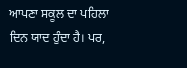ਆਪਣਾ ਸਕੂਲ ਦਾ ਪਹਿਲਾ ਦਿਨ ਯਾਦ ਹੁੰਦਾ ਹੈ। ਪਰ,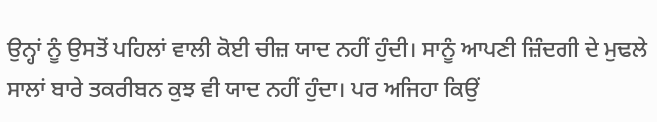ਉਨ੍ਹਾਂ ਨੂੰ ਉਸਤੋਂ ਪਹਿਲਾਂ ਵਾਲੀ ਕੋਈ ਚੀਜ਼ ਯਾਦ ਨਹੀਂ ਹੁੰਦੀ। ਸਾਨੂੰ ਆਪਣੀ ਜ਼ਿੰਦਗੀ ਦੇ ਮੁਢਲੇ ਸਾਲਾਂ ਬਾਰੇ ਤਕਰੀਬਨ ਕੁਝ ਵੀ ਯਾਦ ਨਹੀਂ ਹੁੰਦਾ। ਪਰ ਅਜਿਹਾ ਕਿਉਂ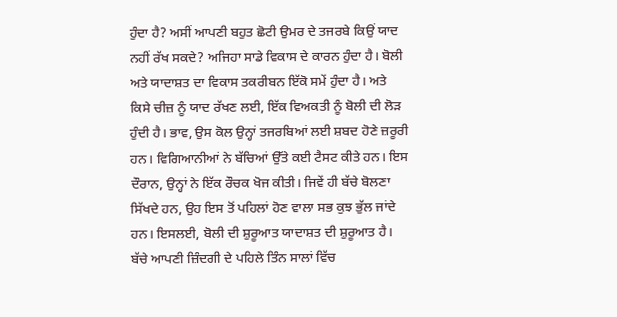ਹੁੰਦਾ ਹੈ? ਅਸੀਂ ਆਪਣੀ ਬਹੁਤ ਛੋਟੀ ਉਮਰ ਦੇ ਤਜਰਬੇ ਕਿਉਂ ਯਾਦ ਨਹੀਂ ਰੱਖ ਸਕਦੇ? ਅਜਿਹਾ ਸਾਡੇ ਵਿਕਾਸ ਦੇ ਕਾਰਨ ਹੁੰਦਾ ਹੈ। ਬੋਲੀ ਅਤੇ ਯਾਦਾਸ਼ਤ ਦਾ ਵਿਕਾਸ ਤਕਰੀਬਨ ਇੱਕੋ ਸਮੇਂ ਹੁੰਦਾ ਹੈ। ਅਤੇ ਕਿਸੇ ਚੀਜ਼ ਨੂੰ ਯਾਦ ਰੱਖਣ ਲਈ, ਇੱਕ ਵਿਅਕਤੀ ਨੂੰ ਬੋਲੀ ਦੀ ਲੋੜ ਹੁੰਦੀ ਹੈ। ਭਾਵ, ਉਸ ਕੋਲ ਉਨ੍ਹਾਂ ਤਜਰਬਿਆਂ ਲਈ ਸ਼ਬਦ ਹੋਣੇ ਜ਼ਰੂਰੀ ਹਨ। ਵਿਗਿਆਨੀਆਂ ਨੇ ਬੱਚਿਆਂ ਉੱਤੇ ਕਈ ਟੈਸਟ ਕੀਤੇ ਹਨ। ਇਸ ਦੌਰਾਨ, ਉਨ੍ਹਾਂ ਨੇ ਇੱਕ ਰੌਚਕ ਖੋਜ ਕੀਤੀ। ਜਿਵੇਂ ਹੀ ਬੱਚੇ ਬੋਲਣਾ ਸਿੱਖਦੇ ਹਨ, ਉਹ ਇਸ ਤੋਂ ਪਹਿਲਾਂ ਹੋਣ ਵਾਲਾ ਸਭ ਕੁਝ ਭੁੱਲ ਜਾਂਦੇ ਹਨ। ਇਸਲਈ, ਬੋਲੀ ਦੀ ਸ਼ੁਰੂਆਤ ਯਾਦਾਸ਼ਤ ਦੀ ਸ਼ੁਰੂਆਤ ਹੈ। ਬੱਚੇ ਆਪਣੀ ਜ਼ਿੰਦਗੀ ਦੇ ਪਹਿਲੇ ਤਿੰਨ ਸਾਲਾਂ ਵਿੱਚ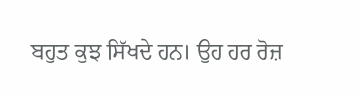ਬਹੁਤ ਕੁਝ ਸਿੱਖਦੇ ਹਨ। ਉਹ ਹਰ ਰੋਜ਼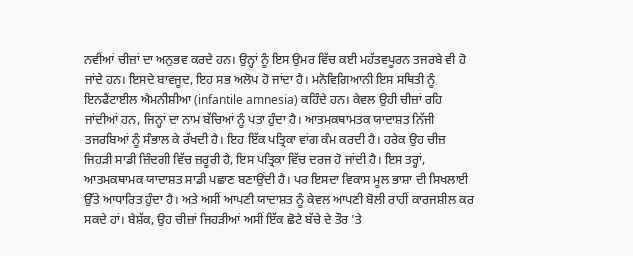ਨਵੀਂਆਂ ਚੀਜ਼ਾਂ ਦਾ ਅਨੁਭਵ ਕਰਦੇ ਹਨ। ਉਨ੍ਹਾਂ ਨੂੰ ਇਸ ਉਮਰ ਵਿੱਚ ਕਈ ਮਹੱਤਵਪੂਰਨ ਤਜਰਬੇ ਵੀ ਹੋ ਜਾਂਦੇ ਹਨ। ਇਸਦੇ ਬਾਵਜੂਦ, ਇਹ ਸਭ ਅਲੋਪ ਹੋ ਜਾਂਦਾ ਹੈ। ਮਨੋਵਿਗਿਆਨੀ ਇਸ ਸਥਿਤੀ ਨੂੰ ਇਨਫੈਂਟਾਈਲ ਐਮਨੀਸ਼ੀਆ (infantile amnesia) ਕਹਿੰਦੇ ਹਨ। ਕੇਵਲ ਉਹੀ ਚੀਜ਼ਾਂ ਰਹਿ ਜਾਂਦੀਆਂ ਹਨ, ਜਿਨ੍ਹਾਂ ਦਾ ਨਾਮ ਬੱਚਿਆਂ ਨੂੰ ਪਤਾ ਹੁੰਦਾ ਹੈ। ਆਤਮਕਥਾਮਤਕ ਯਾਦਾਸ਼ਤ ਨਿੱਜੀ ਤਜਰਬਿਆਂ ਨੂੰ ਸੰਭਾਲ ਕੇ ਰੱਖਦੀ ਹੈ। ਇਹ ਇੱਕ ਪਤ੍ਰਿਕਾ ਵਾਂਗ ਕੰਮ ਕਰਦੀ ਹੈ। ਹਰੇਕ ਉਹ ਚੀਜ਼ ਜਿਹੜੀ ਸਾਡੀ ਜ਼ਿੰਦਗੀ ਵਿੱਚ ਜ਼ਰੂਰੀ ਹੈ, ਇਸ ਪਤ੍ਰਿਕਾ ਵਿੱਚ ਦਰਜ ਹੋ ਜਾਂਦੀ ਹੈ। ਇਸ ਤਰ੍ਹਾਂ, ਆਤਮਕਥਾਮਕ ਯਾਦਾਸ਼ਤ ਸਾਡੀ ਪਛਾਣ ਬਣਾਉਂਦੀ ਹੈ। ਪਰ ਇਸਦਾ ਵਿਕਾਸ ਮੂਲ ਭਾਸ਼ਾ ਦੀ ਸਿਖਲਾਈ ਉੱਤੇ ਆਧਾਰਿਤ ਹੁੰਦਾ ਹੈ। ਅਤੇ ਅਸੀਂ ਆਪਣੀ ਯਾਦਾਸ਼ਤ ਨੂੰ ਕੇਵਲ ਆਪਣੀ ਬੋਲੀ ਰਾਹੀਂ ਕਾਰਜਸ਼ੀਲ ਕਰ ਸਕਦੇ ਹਾਂ। ਬੇਸ਼ੱਕ, ਉਹ ਚੀਜ਼ਾਂ ਜਿਹੜੀਆਂ ਅਸੀਂ ਇੱਕ ਛੋਟੇ ਬੱਚੇ ਦੇ ਤੌਰ 'ਤੇ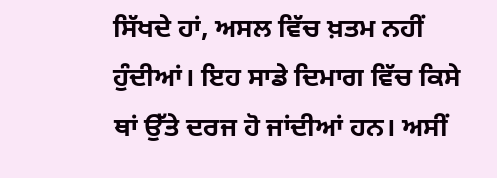ਸਿੱਖਦੇ ਹਾਂ, ਅਸਲ ਵਿੱਚ ਖ਼ਤਮ ਨਹੀਂ ਹੁੰਦੀਆਂ। ਇਹ ਸਾਡੇ ਦਿਮਾਗ ਵਿੱਚ ਕਿਸੇ ਥਾਂ ਉੱਤੇ ਦਰਜ ਹੋ ਜਾਂਦੀਆਂ ਹਨ। ਅਸੀਂ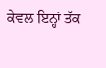ਕੇਵਲ ਇਨ੍ਹਾਂ ਤੱਕ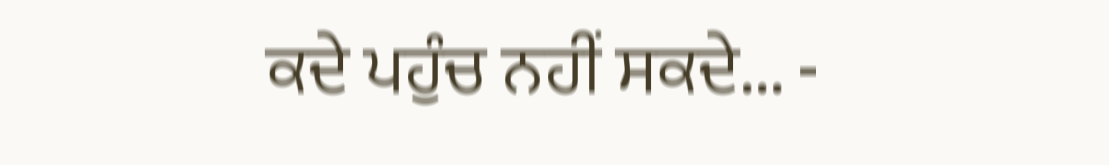ਕਦੇ ਪਹੁੰਚ ਨਹੀਂ ਸਕਦੇ... -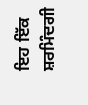ਇਹ ਇੱਕ ਸ਼ਰਮਿੰਦਗੀ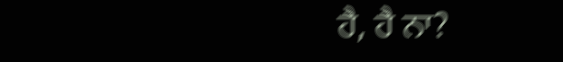ਹੈ, ਹੈ ਨਾ?